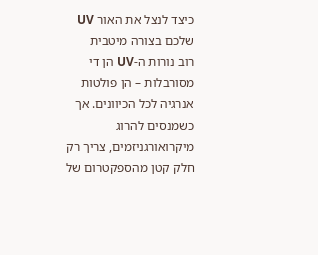כיצד לנצל את האור UV שלכם בצורה מיטבית
רוב נורות ה-UV הן די מסורבלות – הן פולטות אנרגיה לכל הכיוונים. אך כשמנסים להרוג מיקרואורגניזמים, צריך רק חלק קטן מהספקטרום של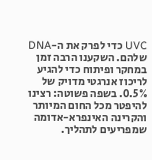UVC כדי לפרק את ה-DNA שלהם. השקענו הרבה זמן במחקר ופיתוח כדי להגיע לריכוז אנרגטי מדויק של 0.5%. בשפה פשוטה: רצינו להיפטר מכל החום המיותר והקרינה האינפרא-אדומה שמפריעים לתהליך.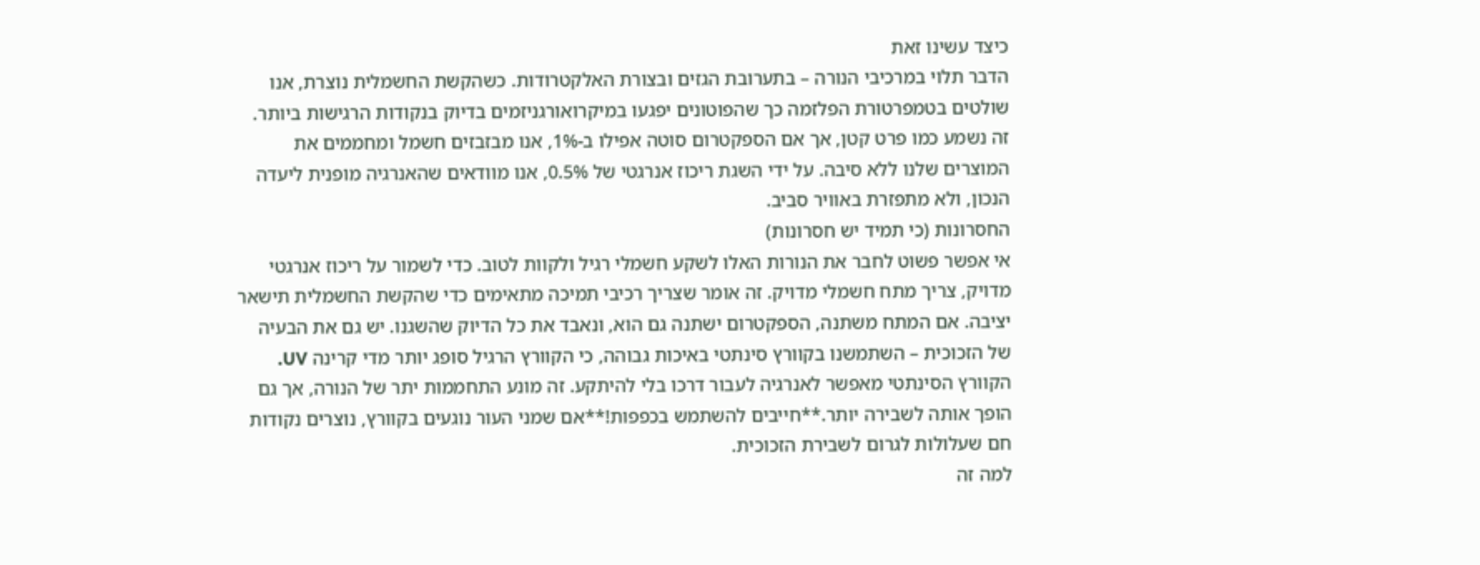כיצד עשינו זאת
הדבר תלוי במרכיבי הנורה – בתערובת הגזים ובצורת האלקטרודות. כשהקשת החשמלית נוצרת, אנו שולטים בטמפרטורת הפלזמה כך שהפוטונים יפגעו במיקרואורגניזמים בדיוק בנקודות הרגישות ביותר. זה נשמע כמו פרט קטן, אך אם הספקטרום סוטה אפילו ב-1%, אנו מבזבזים חשמל ומחממים את המוצרים שלנו ללא סיבה. על ידי השגת ריכוז אנרגטי של 0.5%, אנו מוודאים שהאנרגיה מופנית ליעדה הנכון, ולא מתפזרת באוויר סביב.
החסרונות (כי תמיד יש חסרונות)
אי אפשר פשוט לחבר את הנורות האלו לשקע חשמלי רגיל ולקוות לטוב. כדי לשמור על ריכוז אנרגטי מדויק, צריך מתח חשמלי מדויק. זה אומר שצריך רכיבי תמיכה מתאימים כדי שהקשת החשמלית תישאר יציבה. אם המתח משתנה, הספקטרום ישתנה גם הוא, ונאבד את כל הדיוק שהשגנו. יש גם את הבעיה של הזכוכית – השתמשנו בקוורץ סינתטי באיכות גבוהה, כי הקוורץ הרגיל סופג יותר מדי קרינה UV. הקוורץ הסינתטי מאפשר לאנרגיה לעבור דרכו בלי להיתקע. זה מונע התחממות יתר של הנורה, אך גם הופך אותה לשבירה יותר.**חייבים להשתמש בכפפות!**אם שמני העור נוגעים בקוורץ, נוצרים נקודות חם שעלולות לגרום לשבירת הזכוכית.
למה זה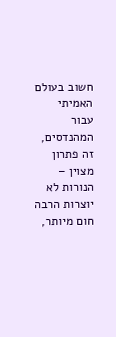חשוב בעולם האמיתי
עבור המהנדסים, זה פתרון מצוין – הנורות לא יוצרות הרבה חום מיותר,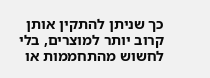כך שניתן להתקין אותן קרוב יותר למוצרים, בלי לחשוש מהתחממות או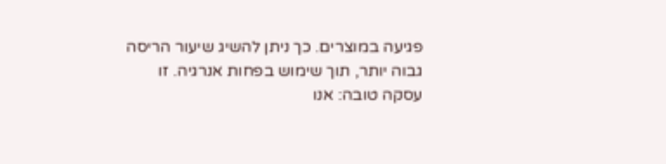פגיעה במוצרים. כך ניתן להשיג שיעור הריסה גבוה יותר, תוך שימוש בפחות אנרגיה. זו עסקה טובה: אנו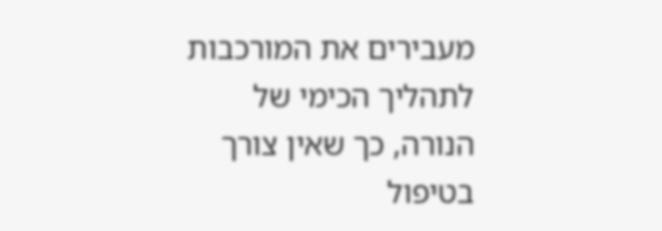מעבירים את המורכבות לתהליך הכימי של הנורה, כך שאין צורך בטיפול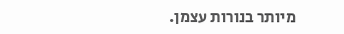מיותר בנורות עצמן.